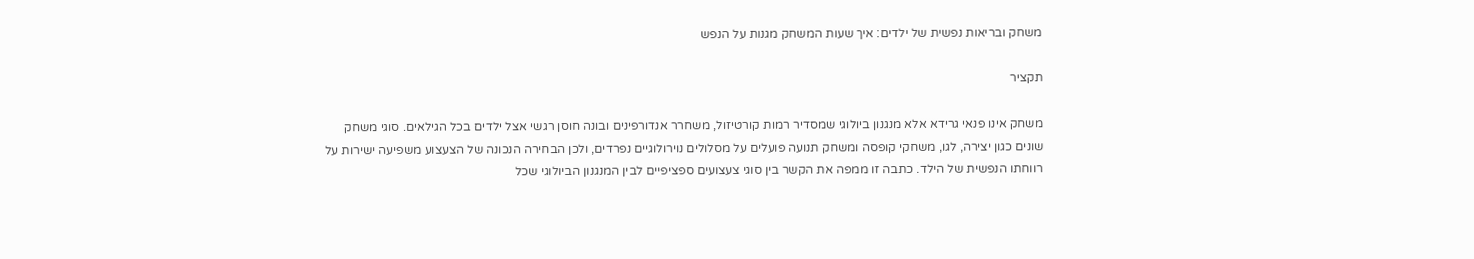משחק ובריאות נפשית של ילדים: איך שעות המשחק מגנות על הנפש

תקציר

משחק אינו פנאי גרידא אלא מנגנון ביולוגי שמסדיר רמות קורטיזול, משחרר אנדורפינים ובונה חוסן רגשי אצל ילדים בכל הגילאים. סוגי משחק שונים כגון יצירה, לגו, משחקי קופסה ומשחק תנועה פועלים על מסלולים נוירולוגיים נפרדים, ולכן הבחירה הנכונה של הצעצוע משפיעה ישירות על רווחתו הנפשית של הילד. כתבה זו ממפה את הקשר בין סוגי צעצועים ספציפיים לבין המנגנון הביולוגי שכל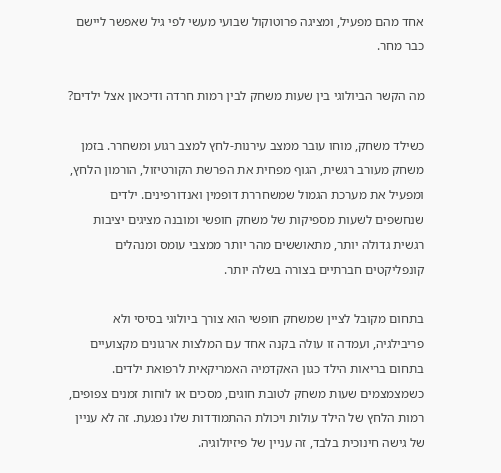אחד מהם מפעיל, ומציגה פרוטוקול שבועי מעשי לפי גיל שאפשר ליישם כבר מחר.

מה הקשר הביולוגי בין שעות משחק לבין רמות חרדה ודיכאון אצל ילדים?

כשילד משחק, מוחו עובר ממצב עירנות-לחץ למצב רגוע ומשחרר. בזמן משחק מעורב רגשית, הגוף מפחית את הפרשת הקורטיזול, הורמון הלחץ, ומפעיל את מערכת הגמול שמשחררת דופמין ואנדורפינים. ילדים שנחשפים לשעות מספיקות של משחק חופשי ומובנה מציגים יציבות רגשית גדולה יותר, מתאוששים מהר יותר ממצבי עומס ומנהלים קונפליקטים חברתיים בצורה בשלה יותר.

בתחום מקובל לציין שמשחק חופשי הוא צורך ביולוגי בסיסי ולא פריבילגיה, ועמדה זו עולה בקנה אחד עם המלצות ארגונים מקצועיים בתחום בריאות הילד כגון האקדמיה האמריקאית לרפואת ילדים. כשמצמצמים שעות משחק לטובת חוגים, מסכים או לוחות זמנים צפופים, רמות הלחץ של הילד עולות ויכולת ההתמודדות שלו נפגעת. זה לא עניין של גישה חינוכית בלבד, זה עניין של פיזיולוגיה.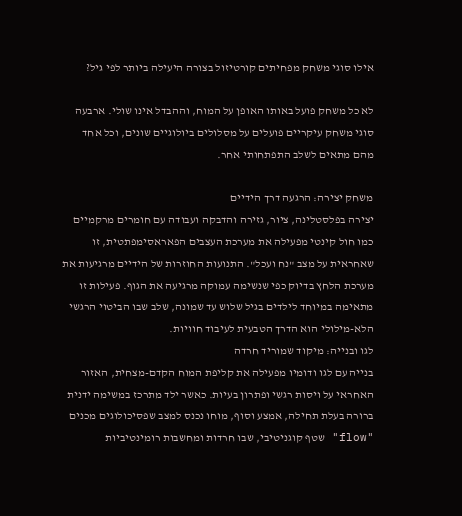אילו סוגי משחק מפחיתים קורטיזול בצורה היעילה ביותר לפי גיל?

לא כל משחק פועל באותו האופן על המוח, וההבדל אינו שולי. ארבעה סוגי משחק עיקריים פועלים על מסלולים ביולוגיים שונים, וכל אחד מהם מתאים לשלב התפתחותי אחר.

משחק יצירה: הרגעה דרך הידיים
יצירה בפלסטלינה, ציור, גזירה והדבקה ועבודה עם חומרים מרקמיים כמו חול קינטי מפעילה את מערכת העצבים הפאראסימפתטית, זו שאחראית על מצב "נח ועכל". התנועות החוזרות של הידיים מרגיעות את מערכת הלחץ בדיוק כפי שנשימה עמוקה מרגיעה את הגוף. פעילות זו מתאימה במיוחד לילדים בגיל שלוש עד שמונה, שלב שבו הביטוי הרגשי הלא-מילולי הוא הדרך הטבעית לעיבוד חוויות.
לגו ובנייה: מיקוד שמוריד חרדה
בנייה עם לגו ודומיו מפעילה את קליפת המוח הקדם-מצחית, האזור האחראי על ויסות רגשי ופתרון בעיות. כאשר ילד מתרכז במשימה ידנית ברורה בעלת תחילה, אמצע וסוף, מוחו נכנס למצב שפסיכולוגים מכנים "flow" שטף קוגניטיבי, שבו חרדות ומחשבות רומינטיביות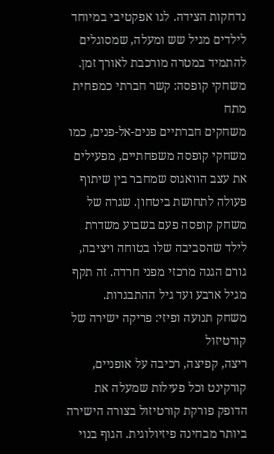נדחקות הצידה. לגו אפקטיבי במיוחד לילדים מגיל שש ומעלה, שמסוגלים להתמיד במטרה מורכבת לאורך זמן.
משחקי קופסה: קשר חברתי כמפחית מתח
משחקים חברתיים פנים-אל-פנים, כמו משחקי קופסה משפחתיים, מפעילים את עצב הוואגוס שמחבר בין שיתוף פעולה לתחושת ביטחון. שגרה של משחק קופסה פעם בשבוע משדרת לילד שהסביבה שלו בטוחה ויציבה, גורם הגנה מרכזי מפני חרדה. זה תקף מגיל ארבע ועד גיל ההתבגרות.
משחק תנועה ופיזי: פריקה ישירה של קורטיזול
ריצה, קפיצה, רכיבה על אופניים, קורקינט וכל פעילות שמעלה את הדופק פורקת קורטיזול בצורה הישירה ביותר מבחינה פיזיולוגית. הגוף בנוי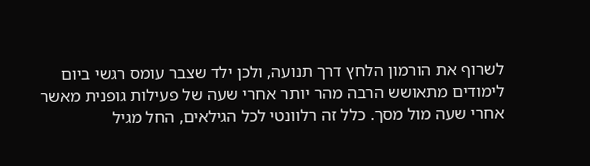לשרוף את הורמון הלחץ דרך תנועה, ולכן ילד שצבר עומס רגשי ביום לימודים מתאושש הרבה מהר יותר אחרי שעה של פעילות גופנית מאשר אחרי שעה מול מסך. כלל זה רלוונטי לכל הגילאים, החל מגיל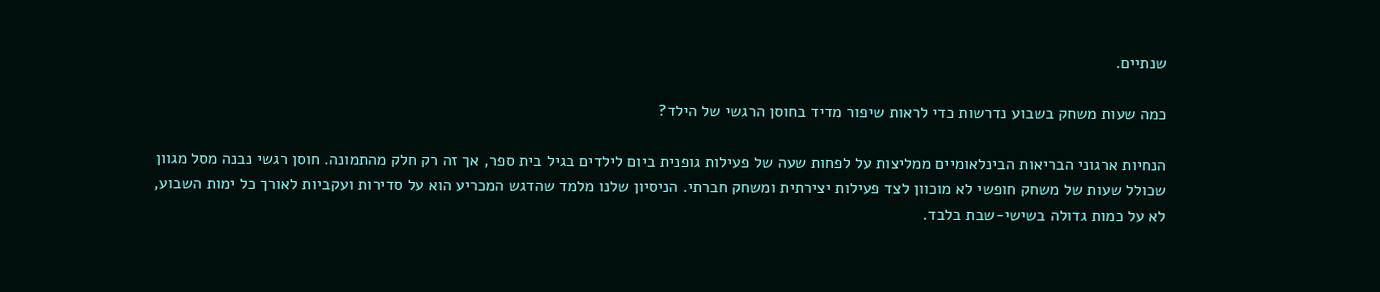שנתיים.

כמה שעות משחק בשבוע נדרשות כדי לראות שיפור מדיד בחוסן הרגשי של הילד?

הנחיות ארגוני הבריאות הבינלאומיים ממליצות על לפחות שעה של פעילות גופנית ביום לילדים בגיל בית ספר, אך זה רק חלק מהתמונה. חוסן רגשי נבנה מסל מגוון שכולל שעות של משחק חופשי לא מוכוון לצד פעילות יצירתית ומשחק חברתי. הניסיון שלנו מלמד שהדגש המכריע הוא על סדירות ועקביות לאורך כל ימות השבוע, לא על כמות גדולה בשישי-שבת בלבד.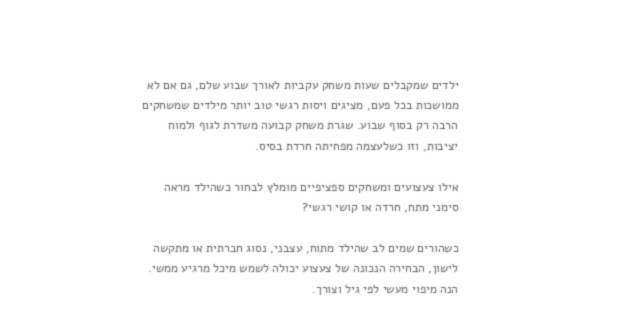ילדים שמקבלים שעות משחק עקביות לאורך שבוע שלם, גם אם לא ממושכות בכל פעם, מציגים ויסות רגשי טוב יותר מילדים שמשחקים הרבה רק בסוף שבוע. שגרת משחק קבועה משדרת לגוף ולמוח יציבות, וזו כשלעצמה מפחיתה חרדת בסיס.

אילו צעצועים ומשחקים ספציפיים מומלץ לבחור כשהילד מראה סימני מתח, חרדה או קושי רגשי?

כשהורים שמים לב שהילד מתוח, עצבני, נסוג חברתית או מתקשה לישון, הבחירה הנכונה של צעצוע יכולה לשמש מיכל מרגיע ממשי. הנה מיפוי מעשי לפי גיל וצורך.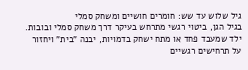גיל שלוש עד שש: חומרים חושיים ומשחק סמלי
בגיל הגן, ביטוי רגשי מתרחש בעיקר דרך משחק סמלי ובובות. ילד שמעבד פחד או מתח ישחק בדמויות, יבנה "בית" ויחזור על תרחישים רגשיים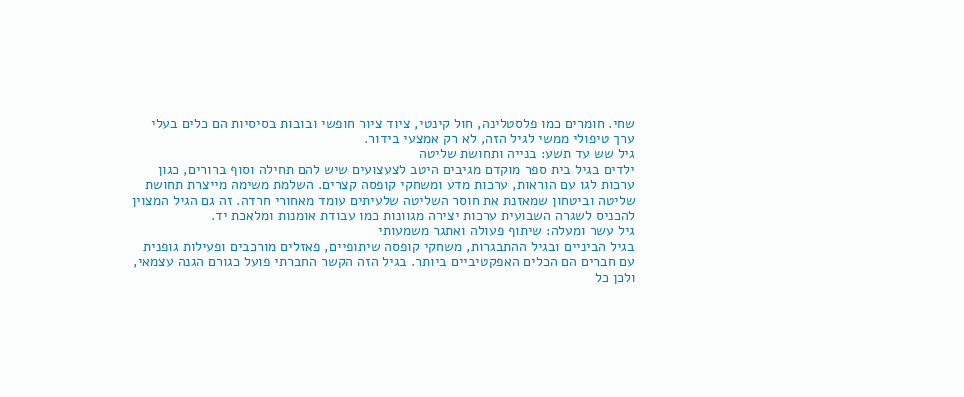שחי. חומרים כמו פלסטלינה, חול קינטי, ציוד ציור חופשי ובובות בסיסיות הם כלים בעלי ערך טיפולי ממשי לגיל הזה, לא רק אמצעי בידור.
גיל שש עד תשע: בנייה ותחושת שליטה
ילדים בגיל בית ספר מוקדם מגיבים היטב לצעצועים שיש להם תחילה וסוף ברורים, כגון ערכות לגו עם הוראות, ערכות מדע ומשחקי קופסה קצרים. השלמת משימה מייצרת תחושת שליטה וביטחון שמאזנת את חוסר השליטה שלעיתים עומד מאחורי חרדה. זה גם הגיל המצוין להכניס לשגרה השבועית ערכות יצירה מגוונות כמו עבודת אומנות ומלאכת יד.
גיל עשר ומעלה: שיתוף פעולה ואתגר משמעותי
בגיל הביניים ובגיל ההתבגרות, משחקי קופסה שיתופיים, פאזלים מורכבים ופעילות גופנית עם חברים הם הכלים האפקטיביים ביותר. בגיל הזה הקשר החברתי פועל כגורם הגנה עצמאי, ולכן כל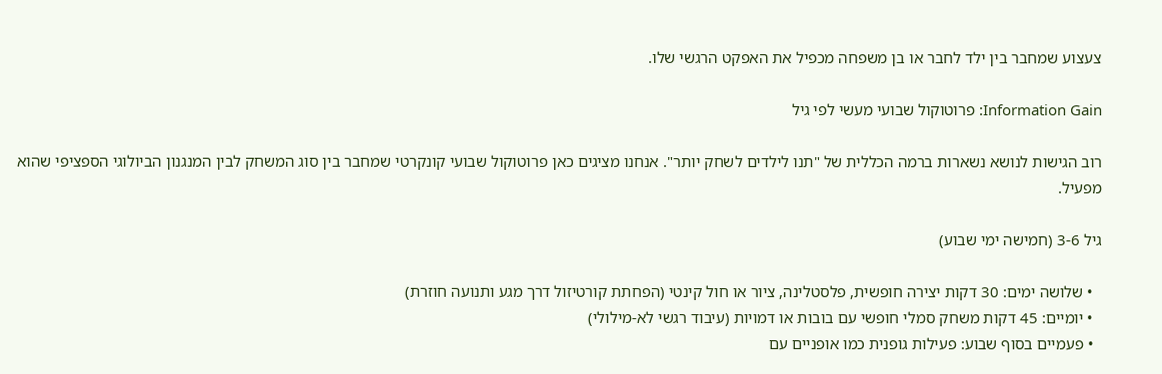צעצוע שמחבר בין ילד לחבר או בן משפחה מכפיל את האפקט הרגשי שלו.

Information Gain: פרוטוקול שבועי מעשי לפי גיל

רוב הגישות לנושא נשארות ברמה הכללית של "תנו לילדים לשחק יותר". אנחנו מציגים כאן פרוטוקול שבועי קונקרטי שמחבר בין סוג המשחק לבין המנגנון הביולוגי הספציפי שהוא מפעיל.

גיל 3-6 (חמישה ימי שבוע)

  • שלושה ימים: 30 דקות יצירה חופשית, פלסטלינה, ציור או חול קינטי (הפחתת קורטיזול דרך מגע ותנועה חוזרת)
  • יומיים: 45 דקות משחק סמלי חופשי עם בובות או דמויות (עיבוד רגשי לא-מילולי)
  • פעמיים בסוף שבוע: פעילות גופנית כמו אופניים עם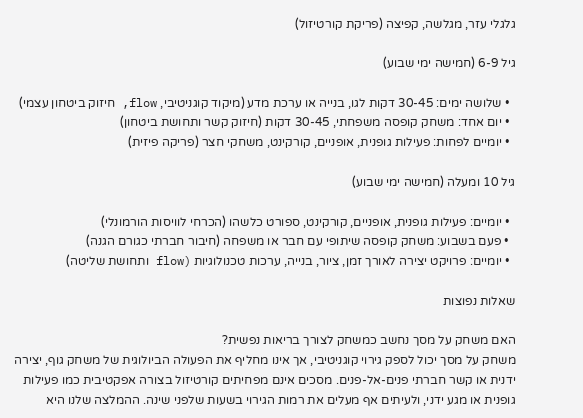גלגלי עזר, מגלשה, קפיצה (פריקת קורטיזול)

גיל 6-9 (חמישה ימי שבוע)

  • שלושה ימים: 30-45 דקות לגו, בנייה או ערכת מדע (מיקוד קוגניטיבי, flow, חיזוק ביטחון עצמי)
  • יום אחד: משחק קופסה משפחתי, 30-45 דקות (חיזוק קשר ותחושת ביטחון)
  • יומיים לפחות: פעילות גופנית, אופניים, קורקינט, משחקי חצר (פריקה פיזית)

גיל 10 ומעלה (חמישה ימי שבוע)

  • יומיים: פעילות גופנית, אופניים, קורקינט, ספורט כלשהו (הכרחי לוויסות הורמונלי)
  • פעם בשבוע: משחק קופסה שיתופי עם חבר או משפחה (חיבור חברתי כגורם הגנה)
  • יומיים: פרויקט יצירה לאורך זמן, ציור, בנייה, ערכות טכנולוגיות (flow ותחושת שליטה)

שאלות נפוצות

האם משחק על מסך נחשב כמשחק לצורך בריאות נפשית?
משחק על מסך יכול לספק גירוי קוגניטיבי, אך אינו מחליף את הפעולה הביולוגית של משחק גוף, יצירה ידנית או קשר חברתי פנים-אל-פנים. מסכים אינם מפחיתים קורטיזול בצורה אפקטיבית כמו פעילות גופנית או מגע ידני, ולעיתים אף מעלים את רמות הגירוי בשעות שלפני שינה. ההמלצה שלנו היא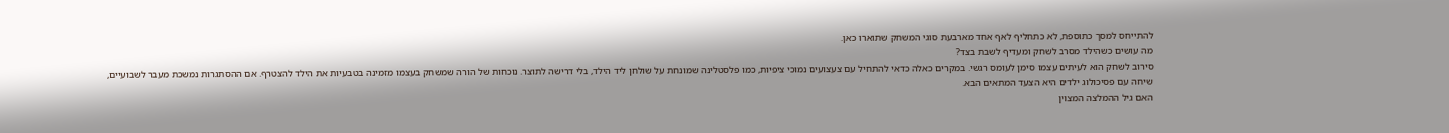להתייחס למסך כתוספת, לא כתחליף לאף אחד מארבעת סוגי המשחק שתוארו כאן.
מה עושים כשהילד מסרב לשחק ומעדיף לשבת בצד?
סירוב לשחק הוא לעיתים עצמו סימן לעומס רגשי. במקרים כאלה כדאי להתחיל עם צעצועים נמוכי ציפיות, כמו פלסטלינה שמונחת על שולחן ליד הילד, בלי דרישה לתוצר. נוכחות של הורה שמשחק בעצמו מזמינה בטבעיות את הילד להצטרף. אם ההסתגרות נמשכת מעבר לשבועיים, שיחה עם פסיכולוג ילדים היא הצעד המתאים הבא.
האם גיל ההמלצה המצוין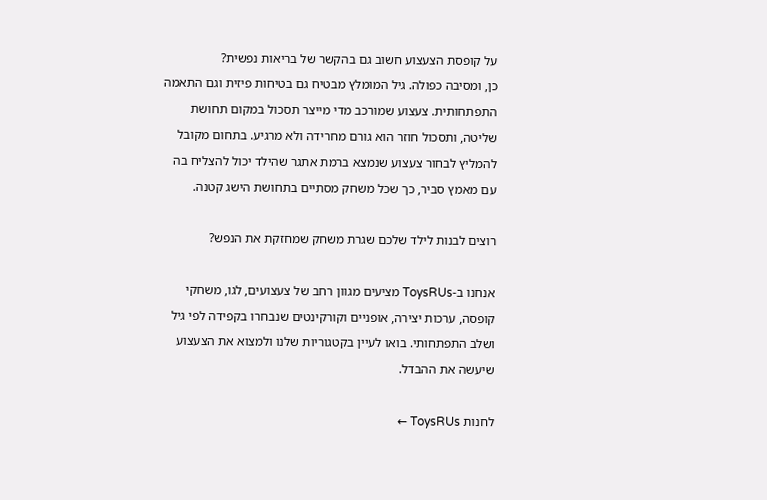על קופסת הצעצוע חשוב גם בהקשר של בריאות נפשית?
כן, ומסיבה כפולה. גיל המומלץ מבטיח גם בטיחות פיזית וגם התאמה התפתחותית. צעצוע שמורכב מדי מייצר תסכול במקום תחושת שליטה, ותסכול חוזר הוא גורם מחרידה ולא מרגיע. בתחום מקובל להמליץ לבחור צעצוע שנמצא ברמת אתגר שהילד יכול להצליח בה עם מאמץ סביר, כך שכל משחק מסתיים בתחושת הישג קטנה.

רוצים לבנות לילד שלכם שגרת משחק שמחזקת את הנפש?

אנחנו ב-ToysRUs מציעים מגוון רחב של צעצועים, לגו, משחקי קופסה, ערכות יצירה, אופניים וקורקינטים שנבחרו בקפידה לפי גיל ושלב התפתחותי. בואו לעיין בקטגוריות שלנו ולמצוא את הצעצוע שיעשה את ההבדל.

לחנות ToysRUs ←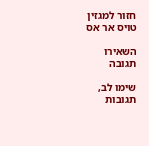חזור למגזין טויס אר אס

השאירו תגובה

שימו לב, תגובות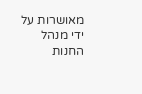מאושרות על ידי מנהל החנות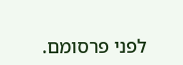לפני פרסומם.